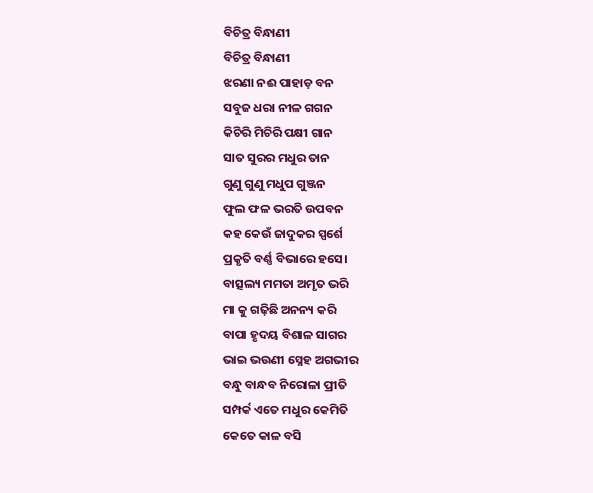ବିଚିତ୍ର ବିନ୍ଧାଣୀ
ବିଚିତ୍ର ବିନ୍ଧାଣୀ
ଝରଣା ନଈ ପାହାଡ଼ ବନ
ସବୁଜ ଧରା ନୀଳ ଗଗନ
କିଚିରି ମିଚିରି ପକ୍ଷୀ ଗାନ
ସାତ ସୁରର ମଧୁର ତାନ
ଗୁଣୁ ଗୁଣୁ ମଧୁପ ଗୁଞ୍ଜନ
ଫୁଲ ଫଳ ଭରତି ଉପବନ
କହ କେଉଁ ଜାଦୁକର ସ୍ପର୍ଶେ
ପ୍ରକୃତି ବର୍ଣ୍ଣ ବିଭାରେ ହସେ।
ବାତ୍ସଲ୍ୟ ମମତା ଅମୃତ ଭରି
ମା କୁ ଗଢ଼ିଛି ଅନନ୍ୟ କରି
ବାପା ହୃଦୟ ବିଶାଳ ସାଗର
ଭାଇ ଭଉଣୀ ସ୍ନେହ ଅଗଭୀର
ବନ୍ଧୁ ବାନ୍ଧବ ନିରୋଳା ପ୍ରୀତି
ସମ୍ପର୍କ ଏତେ ମଧୁର କେମିତି
କେତେ କାଳ ବସି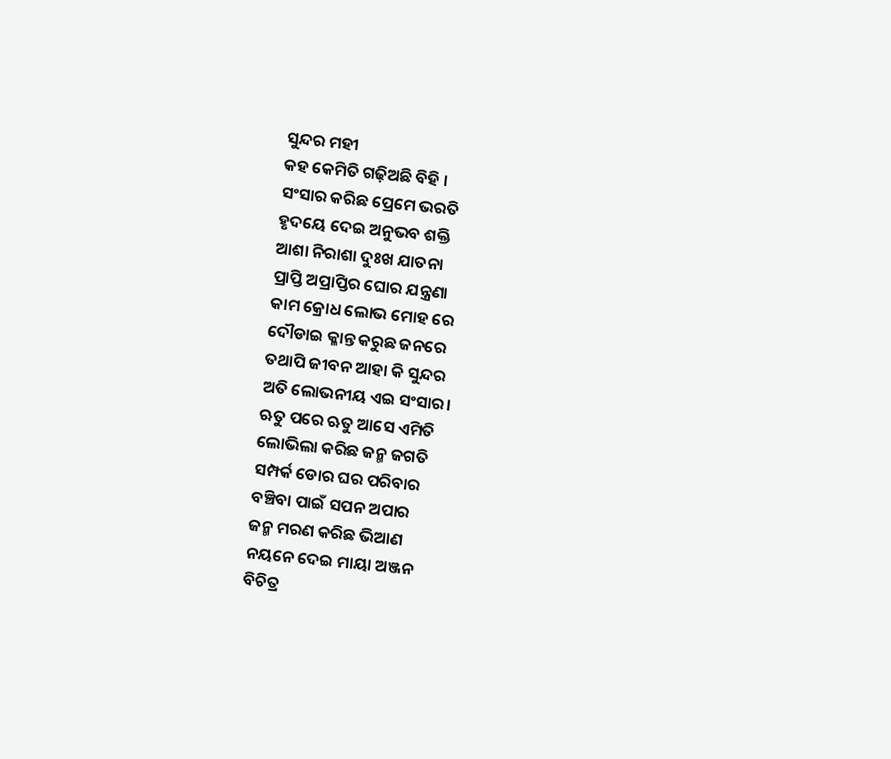ସୁନ୍ଦର ମହୀ
କହ କେମିତି ଗଢ଼ିଅଛି ବିହି ।
ସଂସାର କରିଛ ପ୍ରେମେ ଭରତି
ହୃଦୟେ ଦେଇ ଅନୁଭବ ଶକ୍ତି
ଆଶା ନିରାଶା ଦୁଃଖ ଯାତନା
ପ୍ରାପ୍ତି ଅପ୍ରାପ୍ତିର ଘୋର ଯନ୍ତ୍ରଣା
କାମ କ୍ରୋଧ ଲୋଭ ମୋହ ରେ
ଦୌଡାଇ କ୍ଳାନ୍ତ କରୁଛ ଜନରେ
ତଥାପି ଜୀବନ ଆହା କି ସୁନ୍ଦର
ଅତି ଲୋଭନୀୟ ଏଇ ସଂସାର।
ଋତୁ ପରେ ଋତୁ ଆସେ ଏମିତି
ଲୋଭିଲା କରିଛ ଜନ୍ମ ଜଗତି
ସମ୍ପର୍କ ଡୋର ଘର ପରିବାର
ବଞ୍ଚିବା ପାଇଁ ସପନ ଅପାର
ଜନ୍ମ ମରଣ କରିଛ ଭିଆଣ
ନୟନେ ଦେଇ ମାୟା ଅଞ୍ଜନ
ବିଚିତ୍ର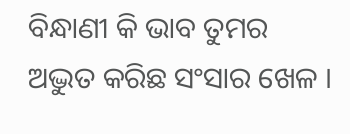ବିନ୍ଧାଣୀ କି ଭାବ ତୁମର
ଅଦ୍ଭୁତ କରିଛ ସଂସାର ଖେଳ ।